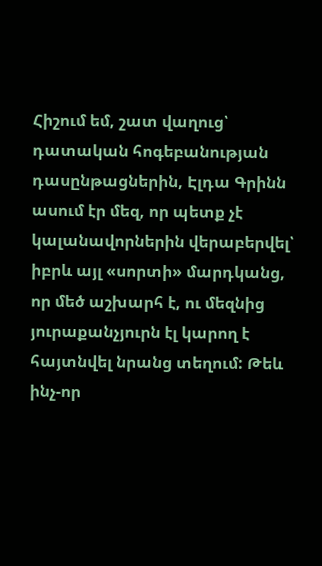Հիշում եմ, շատ վաղուց՝ դատական հոգեբանության դասընթացներին, Էլդա Գրինն ասում էր մեզ, որ պետք չէ կալանավորներին վերաբերվել՝ իբրև այլ «սորտի» մարդկանց, որ մեծ աշխարհ է, ու մեզնից յուրաքանչյուրն էլ կարող է հայտնվել նրանց տեղում: Թեև ինչ-որ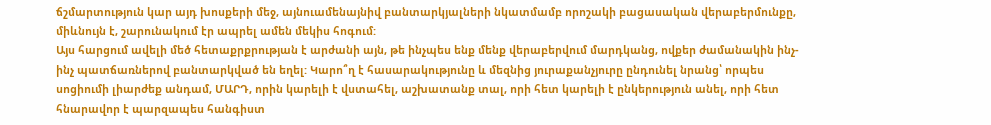ճշմարտություն կար այդ խոսքերի մեջ, այնուամենայնիվ բանտարկյալների նկատմամբ որոշակի բացասական վերաբերմունքը, միևնույն է, շարունակում էր ապրել ամեն մեկիս հոգում:
Այս հարցում ավելի մեծ հետաքրքրության է արժանի այն, թե ինչպես ենք մենք վերաբերվում մարդկանց, ովքեր ժամանակին ինչ-ինչ պատճառներով բանտարկված են եղել: Կարո՞ղ է հասարակությունը և մեզնից յուրաքանչյուրը ընդունել նրանց՝ որպես սոցիումի լիարժեք անդամ, ՄԱՐԴ, որին կարելի է վստահել, աշխատանք տալ, որի հետ կարելի է ընկերություն անել, որի հետ հնարավոր է պարզապես հանգիստ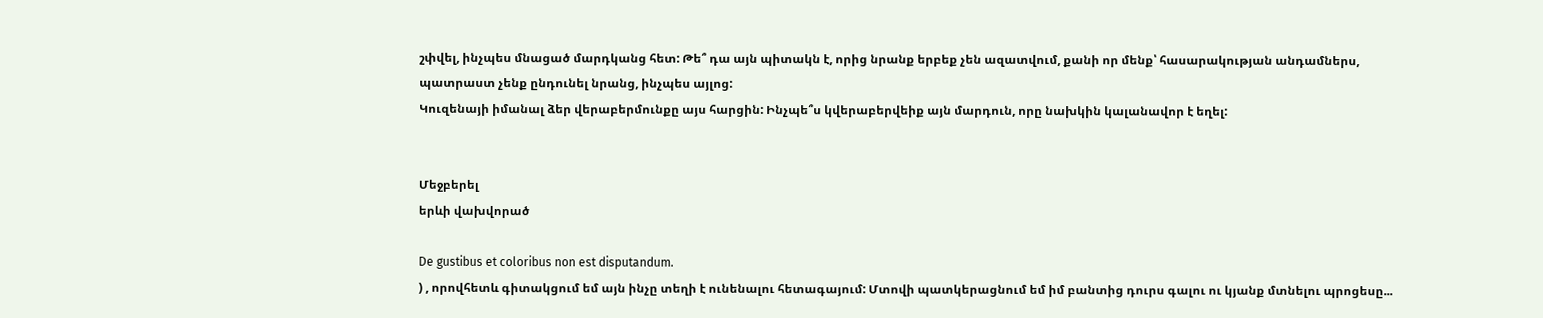շփվել, ինչպես մնացած մարդկանց հետ: Թե՞ դա այն պիտակն է, որից նրանք երբեք չեն ազատվում, քանի որ մենք՝ հասարակության անդամներս, պատրաստ չենք ընդունել նրանց, ինչպես այլոց:
Կուզենայի իմանալ ձեր վերաբերմունքը այս հարցին: Ինչպե՞ս կվերաբերվեիք այն մարդուն, որը նախկին կալանավոր է եղել:


Մեջբերել
երևի վախվորած

De gustibus et coloribus non est disputandum.
) , որովհետև գիտակցում եմ այն ինչը տեղի է ունենալու հետագայում: Մտովի պատկերացնում եմ իմ բանտից դուրս գալու ու կյանք մտնելու պրոցեսը...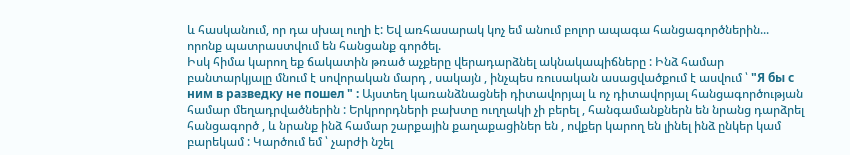և հասկանում, որ դա սխալ ուղի է: Եվ առհասարակ կոչ եմ անում բոլոր ապագա հանցագործներին... որոնք պատրաստվում են հանցանք գործել.
Իսկ հիմա կարող եք ճակատին թռած աչքերը վերադարձնել ակնակապիճները : Ինձ համար բանտարկյալը մնում է սովորական մարդ , սակայն , ինչպես ռուսական ասացվածքում է ասվում ՝ "Я бы с ним в разведку не пошел " : Այստեղ կառանձնացնեի դիտավորյալ և ոչ դիտավորյալ հանցագործության համար մեղադրվածներին : Երկրորդների բախտը ուղղակի չի բերել , հանգամանքներն են նրանց դարձրել հանցագործ , և նրանք ինձ համար շարքային քաղաքացիներ են , ովքեր կարող են լինել ինձ ընկեր կամ բարեկամ : Կարծում եմ ՝ չարժի նշել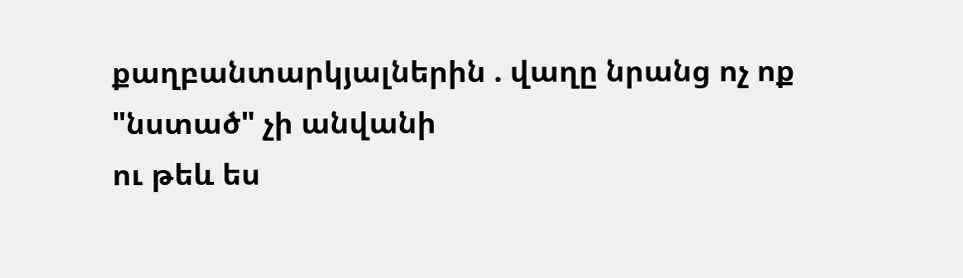քաղբանտարկյալներին . վաղը նրանց ոչ ոք "նստած" չի անվանի
ու թեև ես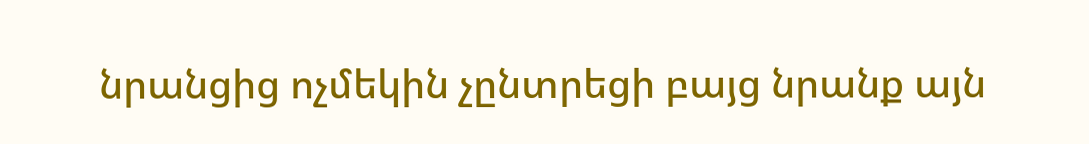նրանցից ոչմեկին չընտրեցի բայց նրանք այն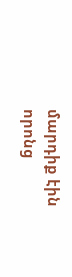մարդիք էին որոնց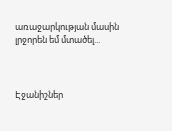առաջարկության մասին լրջորեն եմ մտածել...



Էջանիշներ